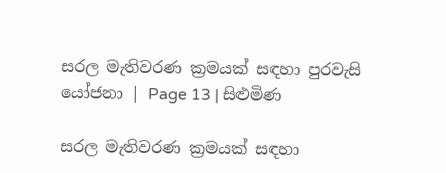සරල මැතිවරණ ක්‍රමයක් සඳහා පුරවැසි යෝජනා | Page 13 | සිළුමිණ

සරල මැතිවරණ ක්‍රමයක් සඳහා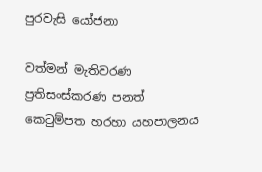පුරවැසි යෝජනා

වත්මන් මැතිවරණ ප්‍රතිසංස්කරණ පනත් කෙටුම්පත හරහා යහපාලනය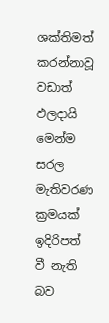ශක්තිමත් කරන්නාවූ වඩාත් ඵලදායි මෙන්ම සරල මැතිවරණ ක්‍රමයක් ඉදිරිපත් වී නැති බව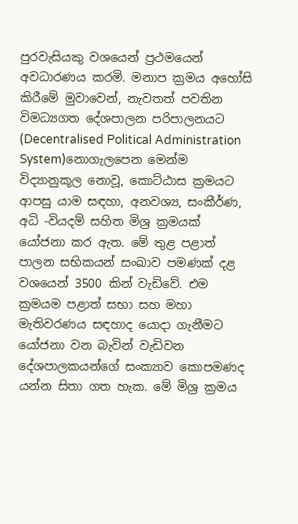පුරවැසියකු වශයෙන් ප්‍රථමයෙන් අවධාරණය කරමි. මනාප ක්‍රමය අහෝසි කිරීමේ මුවාවෙන්, නැවතත් පවතින විමධ්‍යගත දේශපාලන පරිපාලනයට (Decentralised Political Administration System)නොගැලපෙන මෙන්ම විද්‍යානුකූල නොවූ, කොට්ඨාස ක්‍රමයට ආපසු යාම සඳහා, අනවශ්‍ය, සංකීර්ණ, අධි -වියදම් සහිත මිශ්‍ර ක්‍රමයක් යෝජනා කර ඇත. මේ තුළ පළාත් පාලන සභිකයන් සංඛාව පමණක් දළ වශයෙන් 3500 කින් වැඩිවේ. එම ක්‍රමයම පළාත් සභා සහ මහා මැතිවරණය සඳහාද යොදා ගැනීමට යෝජනා වන බැවින් වැඩිවන දේශපාලකයන්ගේ සංක්‍යාව කොපමණද යන්න සිතා ගත හැක. මේ මිශ්‍ර ක්‍රමය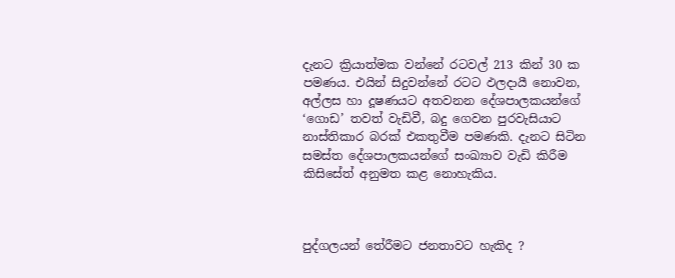දැනට ක්‍රියාත්මක වන්නේ රටවල් 213 කින් 30 ක පමණය. එයින් සිදුවන්නේ රටට ඵලදායී නොවන, අල්ලස හා දූෂණයට අතවනන දේශපාලකයන්ගේ ‘ගොඩ’ තවත් වැඩිවී, බදු ගෙවන පුරවැසියාට නාස්තිකාර බරක් එකතුවීම පමණකි. දැනට සිටින සමස්ත දේශපාලකයන්ගේ සංඛ්‍යාව වැඩි කිරීම කිසිසේත් අනුමත කළ නොහැකිය.



පුද්ගලයන් තේරීමට ජනතාවට හැකිද ?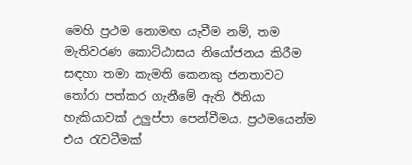මෙහි ප්‍රථම නොමඟ යැවීම නම්, තම මැතිවරණ කොට්ඨාසය නියෝජනය කිරීම සඳහා තමා කැමති කෙනකු ජනතාවට තෝරා පත්කර ගැනීමේ ඇති ඊනියා හැකියාවක් උලුප්පා පෙන්වීමය. ප්‍රථමයෙන්ම එය රැවටීමක්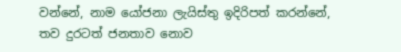වන්නේ, නාම යෝජනා ලැයිස්තු ඉදිරිපත් කරන්නේ, තව දුරටත් ජනතාව නොව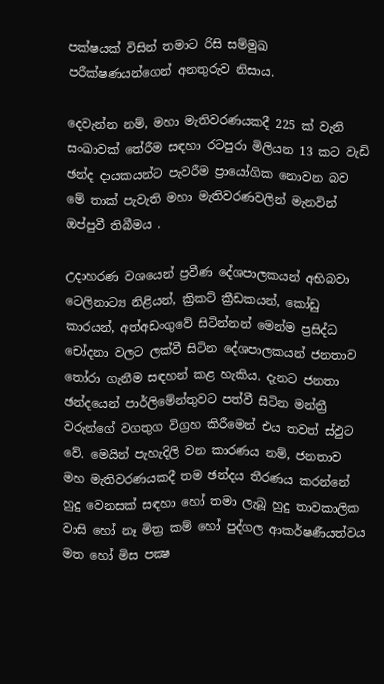පක්ෂයක් විසින් තමාට රිසි සම්මුඛ පරීක්ෂණයන්ගෙන් අනතුරුව නිසාය.

දෙවැන්න නම්, මහා මැතිවරණයකදී 225 ක් වැනි සංඛාවක් තේරීම සඳහා රටපුරා මිලියන 13 කට වැඩි ඡන්ද දායකයන්ට පැවරීම ප්‍රායෝගික නොවන බව මේ තාක් පැවැති මහා මැතිවරණවලින් මැනවින් ඔප්පුවී තිබීමය .

උදාහරණ වශයෙන් ප්‍රවීණ දේශපාලකයන් අභිබවා ටෙලිනාට්‍ය නිළියන්, ක්‍රිකට් ක්‍රීඩකයන්, කෝඩු කාරයන්, අත්අඩංගුවේ සිටින්නන් මෙන්ම ප්‍රසිද්ධ චෝදනා වලට ලක්වී සිටින දේශපාලකයන් ජනතාව තෝරා ගැනීම සඳහන් කළ හැකිය. දැනට ජනතා ඡන්දයෙන් පාර්ලිමේන්තුවට පත්වී සිටින මන්ත්‍රී වරුන්ගේ වගතුග විග්‍රහ කිරීමෙන් එය තවත් ස්ඵුට වේ. මෙයින් පැහැදිලි වන කාරණය නම්, ජනතාව මහ මැතිවරණයකදී තම ඡන්දය තීරණය කරන්නේ හුදු වෙනසක් සඳහා හෝ තමා ලැබූ හුදු තාවකාලික වාසි හෝ නෑ මිත්‍ර කම් හෝ පුද්ගල ආකර්ෂණීයත්වය මත හෝ මිස පක්‍ෂ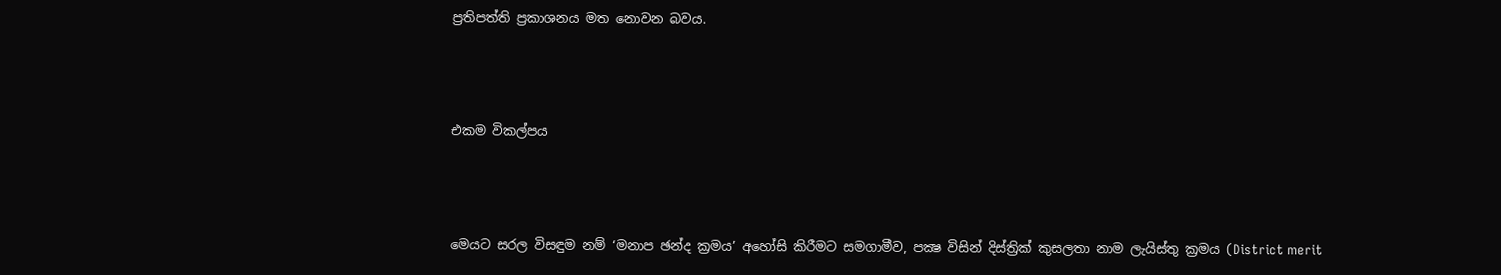ප්‍රතිපත්ති ප්‍රකාශනය මත නොවන බවය.



එකම විකල්පය



මෙයට සරල විසඳුම නම් ‘මනාප ඡන්ද ක්‍රමය’ අහෝසි කිරීමට සමගාමීව, පක්‍ෂ විසින් දිස්ත්‍රික් කුසලතා නාම ලැයිස්තු ක්‍රමය (District merit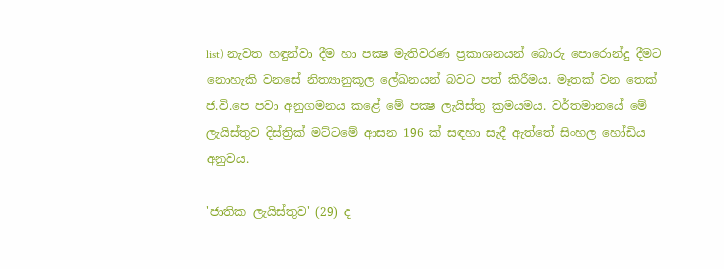list) නැවත හඳුන්වා දීම හා පක්‍ෂ මැතිවරණ ප්‍රකාශනයන් බොරු පොරොන්දු දීමට නොහැකි වනසේ නිත්‍යානුකූල ලේඛනයන් බවට පත් කිරීමය. මෑතක් වන තෙක් ජ.වි.පෙ පවා අනුගමනය කළේ මේ පක්‍ෂ ලැයිස්තු ක්‍රමයමය. වර්තමානයේ මේ ලැයිස්තුව දිස්ත්‍රික් මට්ටමේ ආසන 196 ක් සඳහා සැදී ඇත්තේ සිංහල හෝඩිය අනුවය.

'ජාතික ලැයිස්තුව' (29) ද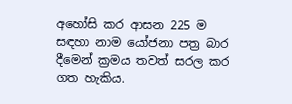අහෝසි කර ආසන 225 ම සඳහා නාම යෝජනා පත්‍ර බාර දීමෙන් ක්‍රමය තවත් සරල කර ගත හැකිය.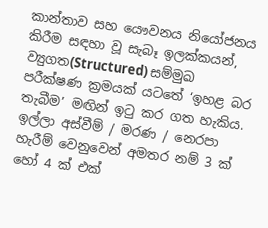කාන්තාව සහ යෞවනය නියෝජනය කිරීම සඳහා වූ සැබෑ ඉලක්කයන්, ව්‍යුගත(Structured) සම්මුඛ පරීක්ෂණ ක්‍රමයක් යටතේ ‘ඉහළ බර තැබීම’ මඟින් ඉටු කර ගත හැකිය. ඉල්ලා අස්වීම් / මරණ / නෙරපා හැරීම් වෙනුවෙන් අමතර නම් 3 ක් හෝ 4 ක් එක්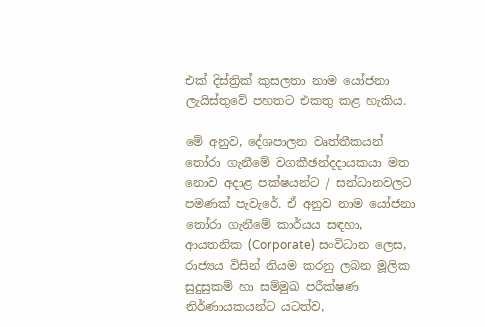එක් දිස්ත්‍රික් කුසලතා නාම යෝජනා ලැයිස්තුවේ පහතට එකතු කළ හැකිය.

මේ අනුව, දේශපාලන වෘත්තීකයන් තෝරා ගැනීමේ වගකීඡන්දදායකයා මත නොව අදාළ පක්ෂයන්ට / සන්ධානවලට පමණක් පැවැරේ. ඒ අනුව නාම යෝජනා තෝරා ගැනීමේ කාර්යය සඳහා, ආයතනික (Corporate) සංවිධාන ලෙස, රාජ්‍යය විසින් නියම කරනු ලබන මූලික සුදුසුකම් හා සම්මුඛ පරීක්ෂණ නිර්ණායකයන්ට යටත්ව,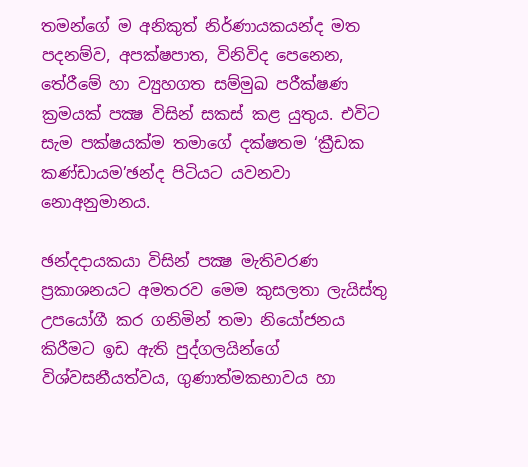තමන්ගේ ම අනිකුත් නිර්ණායකයන්ද මත පදනම්ව, අපක්ෂපාත, විනිවිද පෙනෙන, තේරීමේ හා ව්‍යුහගත සම්මුඛ පරීක්ෂණ ක්‍රමයක් පක්‍ෂ විසින් සකස් කළ යුතුය. එවිට සැම පක්ෂයක්ම තමාගේ දක්ෂතම ‘ක්‍රීඩක කණ්ඩායම’ඡන්ද පිටියට යවනවා නොඅනුමානය.

ඡන්දදායකයා විසින් පක්‍ෂ මැතිවරණ ප්‍රකාශනයට අමතරව මෙම කුසලතා ලැයිස්තු උපයෝගී කර ගනිමින් තමා නියෝජනය කිරීමට ඉඩ ඇති පුද්ගලයින්ගේ විශ්වසනීයත්වය, ගුණාත්මකභාවය හා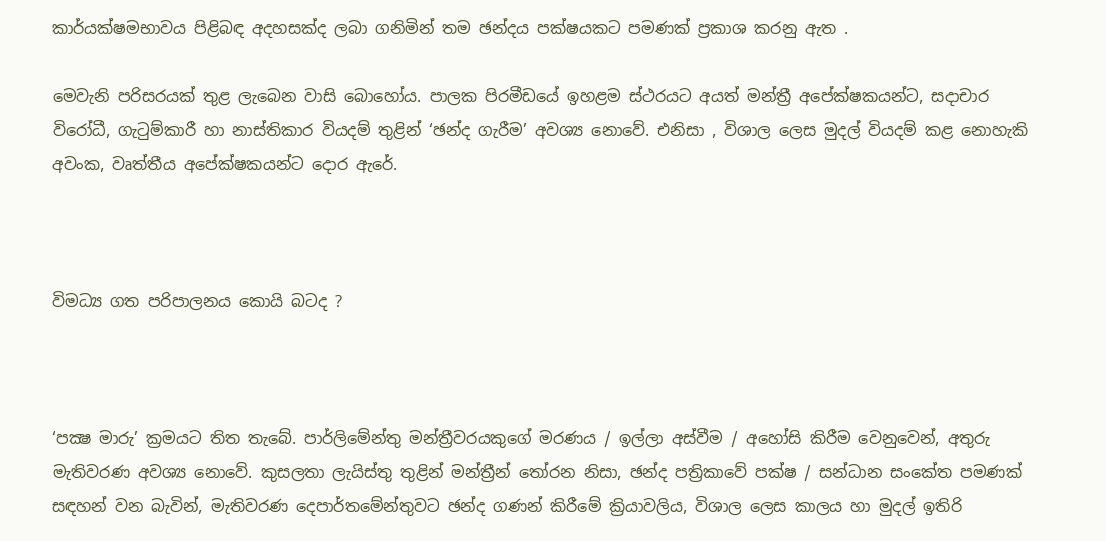කාර්යක්ෂමභාවය පිළිබඳ අදහසක්ද ලබා ගනිමින් තම ඡන්දය පක්ෂයකට පමණක් ප්‍රකාශ කරනු ඇත .

මෙවැනි පරිසරයක් තුළ ලැබෙන වාසි බොහෝය. පාලක පිරමීඩයේ ඉහළම ස්ථරයට අයත් මන්ත්‍රී අපේක්ෂකයන්ට, සදාචාර විරෝධී, ගැටුම්කාරී හා නාස්තිකාර වියදම් තුළින් ‘ඡන්ද ගැරීම’ අවශ්‍ය නොවේ. එනිසා , විශාල ලෙස මුදල් වියදම් කළ නොහැකි අවංක, වෘත්තීය අපේක්ෂකයන්ට දොර ඇරේ.



විමධ්‍ය ගත පරිපාලනය කොයි බටද ?



‘පක්‍ෂ මාරු’ ක්‍රමයට තිත තැබේ. පාර්ලිමේන්තු මන්ත්‍රීවරයකුගේ මරණය / ඉල්ලා අස්වීම / අහෝසි කිරීම වෙනුවෙන්, අතුරු මැතිවරණ අවශ්‍ය නොවේ. කුසලතා ලැයිස්තු තුළින් මන්ත්‍රීන් තෝරන නිසා, ඡන්ද පත්‍රිකාවේ පක්ෂ / සන්ධාන සංකේත පමණක් සඳහන් වන බැවින්, මැතිවරණ දෙපාර්තමේන්තුවට ඡන්ද ගණන් කිරීමේ ක්‍රියාවලිය, විශාල ලෙස කාලය හා මුදල් ඉතිරි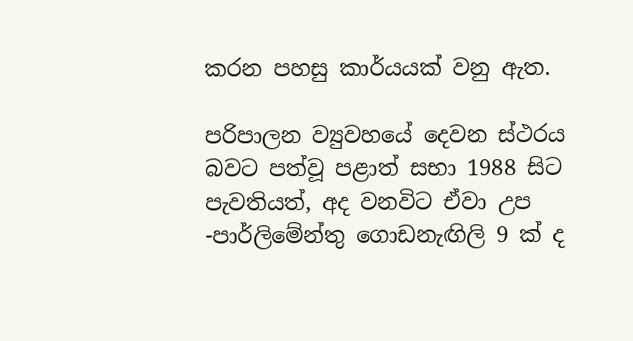කරන පහසු කාර්යයක් වනු ඇත.

පරිපාලන ව්‍යුවහයේ දෙවන ස්ථරය බවට පත්වූ පළාත් සභා 1988 සිට පැවතියත්, අද වනවිට ඒවා උප -පාර්ලිමේන්තු ගොඩනැඟිලි 9 ක් ද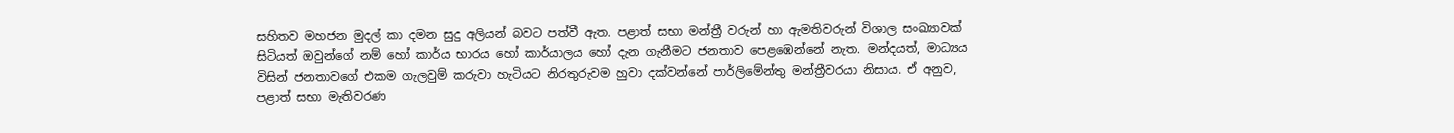සහිතව මහජන මුදල් කා දමන සුදු අලියන් බවට පත්වී ඇත. පළාත් සභා මන්ත්‍රී වරුන් හා ඇමතිවරුන් විශාල සංඛ්‍යාවක් සිටියත් ඔවුන්ගේ නම් හෝ කාර්ය භාරය හෝ කාර්යාලය හෝ දැන ගැනීමට ජනතාව පෙළඹෙන්නේ නැත. මන්දයත්, මාධ්‍යය විසින් ජනතාවගේ එකම ගැලවුම් කරුවා හැටියට නිරතුරුවම හුවා දක්වන්නේ පාර්ලිමේන්තු මන්ත්‍රීවරයා නිසාය. ඒ අනුව, පළාත් සභා මැතිවරණ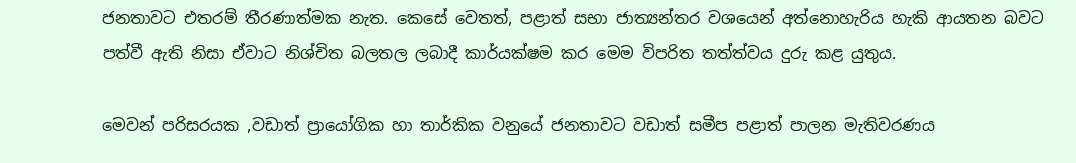ජනතාවට එතරම් තීරණාත්මක නැත. කෙසේ වෙතත්, පළාත් සභා ජාත්‍යන්තර වශයෙන් අත්නොහැරිය හැකි ආයතන බවට පත්වී ඇති නිසා ඒවාට නිශ්චිත බලතල ලබාදී කාර්යක්ෂම කර මෙම විපරිත තත්ත්වය දුරු කළ යුතුය.

මෙවන් පරිසරයක ,වඩාත් ප්‍රායෝගික හා තාර්කික වනුයේ ජනතාවට වඩාත් සමීප පළාත් පාලන මැතිවරණය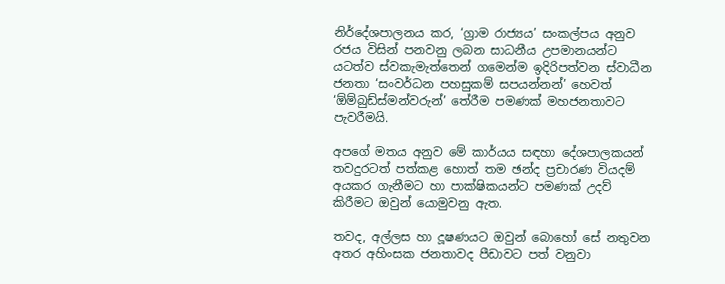නිර්දේශපාලනය කර, ‘ග්‍රාම රාජ්‍යය’ සංකල්පය අනුව රජය විසින් පනවනු ලබන සාධනීය උපමානයන්ට යටත්ව ස්වකැමැත්තෙන් ගමෙන්ම ඉදිරිපත්වන ස්වාධීන ජනතා ‘සංවර්ධන පහසුකම් සපයන්නන්’ හෙවත් ‘ඕම්බුඩ්ස්මන්වරුන්’ තේරීම පමණක් මහජනතාවට පැවරීමයි.

අපගේ මතය අනුව මේ කාර්යය සඳහා දේශපාලකයන් තවදුරටත් පත්කළ හොත් තම ඡන්ද ප්‍රචාරණ වියදම් අයකර ගැනීමට හා පාක්ෂිකයන්ට පමණක් උදව් කිරීමට ඔවුන් යොමුවනු ඇත.

තවද, අල්ලස හා දූෂණයට ඔවුන් බොහෝ සේ නතුවන අතර අහිංසක ජනතාවද පීඩාවට පත් වනුවා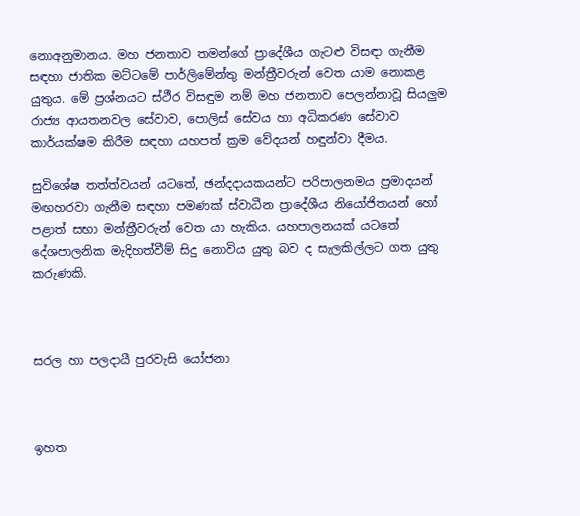නොඅනුමානය. මහ ජනතාව තමන්ගේ ප්‍රාදේශීය ගැටළු විසඳා ගැනීම සඳහා ජාතික මට්ටමේ පාර්ලිමේන්තු මන්ත්‍රීවරුන් වෙත යාම නොකළ යුතුය. මේ ප්‍රශ්නයට ස්ථීර විසඳුම නම් මහ ජනතාව පෙලන්නාවූ සියලුම රාජ්‍ය ආයතනවල සේවාව, පොලිස් සේවය හා අධිකරණ සේවාව කාර්යක්ෂම කිරීම සඳහා යහපත් ක්‍රම වේදයන් හඳුන්වා දීමය.

සුවිශේෂ තත්ත්වයන් යටතේ, ඡන්දදායකයන්ට පරිපාලනමය ප්‍රමාදයන් මඟහරවා ගැනීම සඳහා පමණක් ස්වාධීන ප්‍රාදේශීය නියෝජිතයන් හෝ පළාත් සභා මන්ත්‍රීවරුන් වෙත යා හැකිය. යහපාලනයක් යටතේ දේශපාලනික මැදිහත්වීම් සිදු නොවිය යුතු බව ද සැලකිල්ලට ගත යුතු කරුණකි.



සරල හා පලදායී පුරවැසි යෝජනා



ඉහත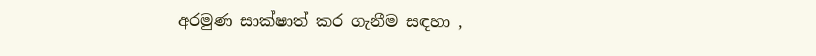අරමුණ සාක්ෂාත් කර ගැනීම සඳහා ,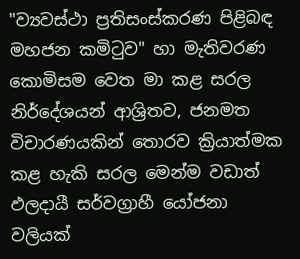"ව්‍යවස්ථා ප්‍රතිසංස්කරණ පිළිබඳ මහජන කමිටුව" හා මැතිවරණ කොමිසම වෙත මා කළ සරල නිර්දේශයන් ආශ්‍රිතව, ජනමත විචාරණයකින් තොරව ක්‍රියාත්මක කළ හැකි සරල මෙන්ම වඩාත් ඵලදායී සර්වග්‍රාහී යෝජනා වලියක්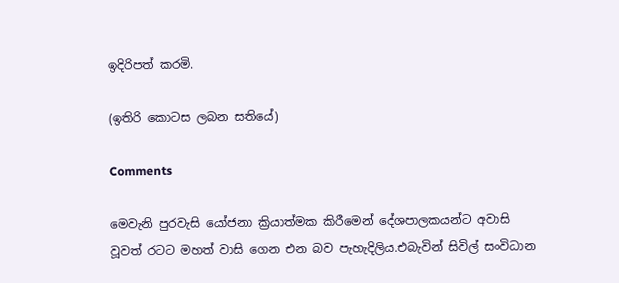ඉදිරිපත් කරමි.

(ඉතිරි කොටස ලබන සතියේ)

Comments

මෙවැනි පුරවැසි යෝජනා ක්‍රියාත්මක කිරීමෙන් දේශපාලකයන්ට අවාසි වූවත් රටට මහත් වාසි ගෙන එන බව පැහැදිලිය.එබැවින් සිවිල් සංවිධාන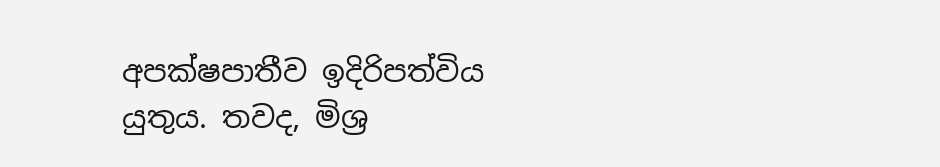අපක්ෂපාතීව ඉදිරිපත්විය යුතුය. තවද, මිශ්‍ර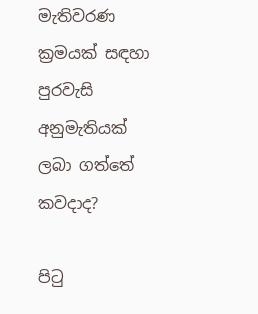මැතිවරණ ක්‍රමයක් සඳහා පුරවැසි අනුමැතියක් ලබා ගත්තේ කවදාද?

පිටු